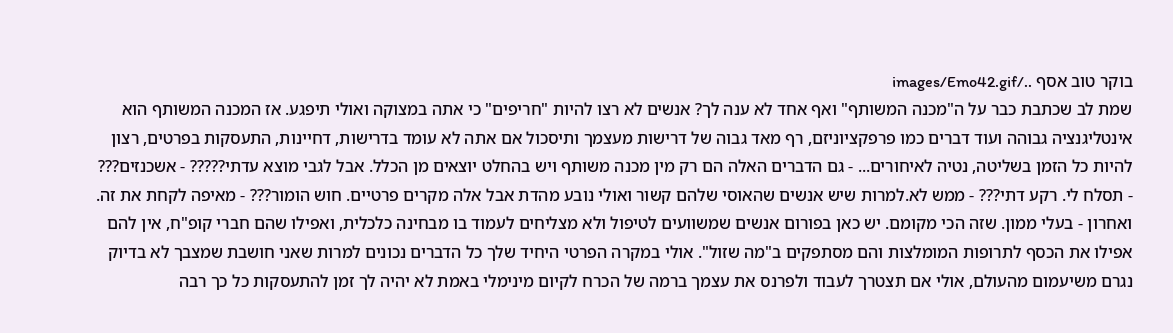בוקר טוב אסף ../images/Emo42.gif
שמת לב שכתבת כבר על ה"מכנה המשותף" ואף אחד לא ענה לך? אנשים לא רצו להיות "חריפים" כי אתה במצוקה ואולי תיפגע. אז המכנה המשותף הוא אינטליגנציה גבוהה ועוד דברים כמו פרפקציוניזם, רף מאד גבוה של דרישות מעצמך ותיסכול אם אתה לא עומד בדרישות, דחיינות, התעסקות בפרטים, רצון להיות כל הזמן בשליטה, נטיה לאיחורים... - גם הדברים האלה הם רק מין מכנה משותף ויש בהחלט יוצאים מן הכלל. אבל לגבי מוצא עדתי????? - אשכנזים??? - תסלח לי. רקע דתי??? - ממש לא.למרות שיש אנשים שהאוסי שלהם קשור ואולי נובע מהדת אבל אלה מקרים פרטיים. חוש הומור??? - מאיפה לקחת את זה. ואחרון - בעלי ממון. שזה הכי מקומם. יש כאן בפורום אנשים שמשוועים לטיפול ולא מצליחים לעמוד בו מבחינה כלכלית, ואפילו שהם חברי קופ"ח, אין להם אפילו את הכסף לתרופות המומלצות והם מסתפקים ב"מה שזול". אולי במקרה הפרטי היחיד שלך כל הדברים נכונים למרות שאני חושבת שמצבך לא בדיוק נגרם משיעמום מהעולם, אולי אם תצטרך לעבוד ולפרנס את עצמך ברמה של הכרח לקיום מינימלי באמת לא יהיה לך זמן להתעסקות כל כך רבה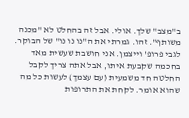ב"מצב" שלך. אולי. אבל זה בהחלט לא "מכנה משותף". זהו. גמרתי את ה"נו נו נו" של הבוקר. לגבי פרופ' וייצמן. אני חושבת שעשית מאד בחכמה שקבעת איתו, אבל אתה צריך לקבל החלטה חד משמעית (עם עצמך) לעשות כל מה שהוא אומר. לקחת את התרופות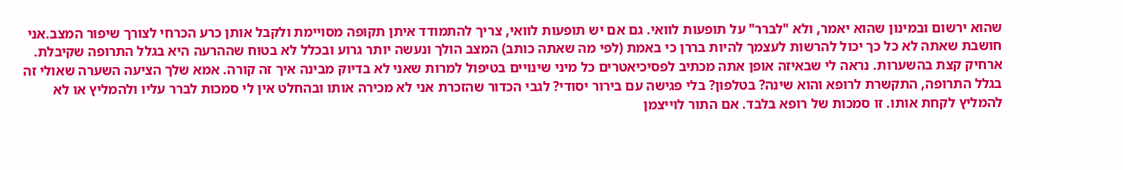שהוא ירשום ובמינון שהוא יאמר, ולא "לברר" על תופעות לוואי. גם אם יש תופעות לוואי, צריך להתמודד איתן תקופה מסויימת ולקבל אותן כרע הכרחי לצורך שיפור המצב.אני חושבת שאתה לא כל כך יכול להרשות לעצמך להיות בררן כי באמת (לפי מה שאתה כותב) המצב הולך ונעשה יותר גרוע ובכלל לא בטוח שההרעה היא בגלל התרופה שקיבלת. ארחיק קצת בהשערות. נראה לי שבאיזה אופן אתה מכתיב לפסיכיאטרים כל מיני שינויים בטיפול למרות שאני לא בדיוק מבינה איך זה קורה. אמא שלך הציעה השערה שאולי זה בגלל התרופה, התקשרת לרופא והוא שינה? בטלפון? בלי פגישה עם בירור יסודי? לגבי הכדור שהזכרת אני לא מכירה אותו ובהחלט אין לי סמכות לברר עליו ולהמליץ או לא להמליץ לקחת אותו. זו סמכות של רופא בלבד. אם התור לוייצמן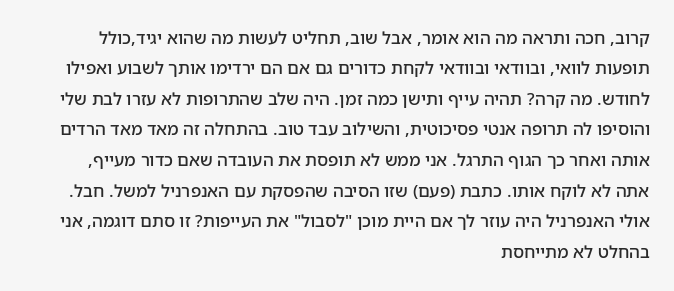קרוב, חכה ותראה מה הוא אומר, אבל שוב, תחליט לעשות מה שהוא יגיד,כולל תופעות לוואי, ובוודאי ובוודאי לקחת כדורים גם אם הם ירדימו אותך לשבוע ואפילו לחודש. מה קרה? תהיה עייף ותישן כמה זמן. היה שלב שהתרופות לא עזרו לבת שלי והוסיפו לה תרופה אנטי פסיכוטית, והשילוב עבד טוב. בהתחלה זה מאד מאד הרדים אותה ואחר כך הגוף התרגל. אני ממש לא תופסת את העובדה שאם כדור מעייף, אתה לא לוקח אותו. כתבת (פעם) שזו הסיבה שהפסקת עם האנפרניל למשל. חבל. אולי האנפרניל היה עוזר לך אם היית מוכן "לסבול" את העייפות? זו סתם דוגמה, אני בהחלט לא מתייחסת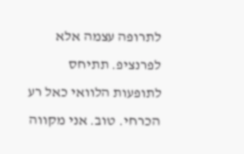לתרופה עצמה אלא לפרנציפ. תתיחס לתופעות הלוואי כאל רע הכרחי. טוב. אני מקווה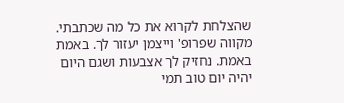שהצלחת לקרוא את כל מה שכתבתי. מקווה שפרופ' וייצמן יעזור לך. באמת באמת. נחזיק לך אצבעות ושגם היום יהיה יום טוב תמי